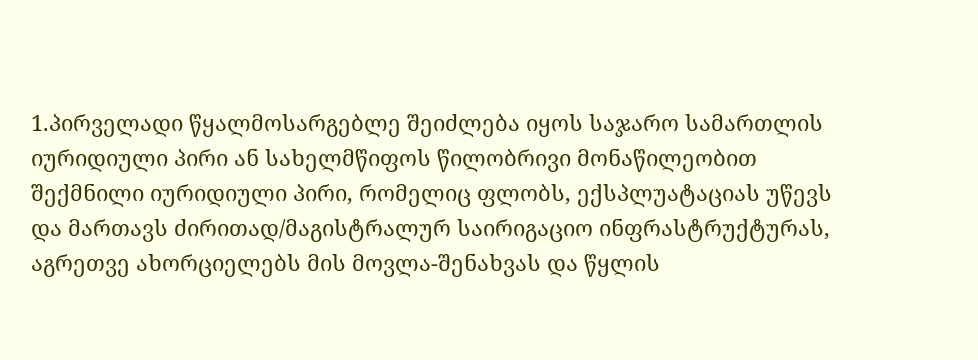1.პირველადი წყალმოსარგებლე შეიძლება იყოს საჯარო სამართლის იურიდიული პირი ან სახელმწიფოს წილობრივი მონაწილეობით შექმნილი იურიდიული პირი, რომელიც ფლობს, ექსპლუატაციას უწევს და მართავს ძირითად/მაგისტრალურ საირიგაციო ინფრასტრუქტურას, აგრეთვე ახორციელებს მის მოვლა-შენახვას და წყლის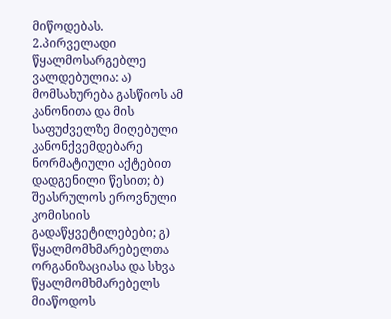მიწოდებას.
2.პირველადი წყალმოსარგებლე ვალდებულია: ა) მომსახურება გასწიოს ამ კანონითა და მის საფუძველზე მიღებული კანონქვემდებარე ნორმატიული აქტებით დადგენილი წესით; ბ) შეასრულოს ეროვნული კომისიის გადაწყვეტილებები; გ) წყალმომხმარებელთა ორგანიზაციასა და სხვა წყალმომხმარებელს მიაწოდოს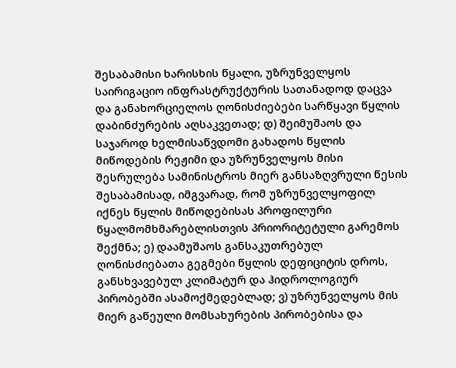შესაბამისი ხარისხის წყალი, უზრუნველყოს საირიგაციო ინფრასტრუქტურის სათანადოდ დაცვა და განახორციელოს ღონისძიებები სარწყავი წყლის დაბინძურების აღსაკვეთად; დ) შეიმუშაოს და საჯაროდ ხელმისაწვდომი გახადოს წყლის მიწოდების რეჟიმი და უზრუნველყოს მისი შესრულება სამინისტროს მიერ განსაზღვრული წესის შესაბამისად, იმგვარად, რომ უზრუნველყოფილ იქნეს წყლის მიწოდებისას პროფილური წყალმომხმარებლისთვის პრიორიტეტული გარემოს შექმნა; ე) დაამუშაოს განსაკუთრებულ ღონისძიებათა გეგმები წყლის დეფიციტის დროს, განსხვავებულ კლიმატურ და ჰიდროლოგიურ პირობებში ასამოქმედებლად; ვ) უზრუნველყოს მის მიერ გაწეული მომსახურების პირობებისა და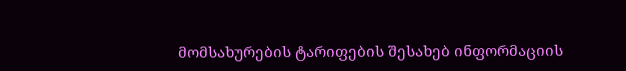მომსახურების ტარიფების შესახებ ინფორმაციის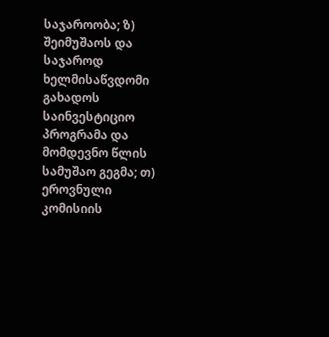საჯაროობა; ზ) შეიმუშაოს და საჯაროდ ხელმისაწვდომი გახადოს საინვესტიციო პროგრამა და მომდევნო წლის სამუშაო გეგმა; თ) ეროვნული კომისიის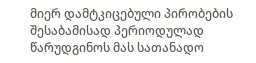მიერ დამტკიცებული პირობების შესაბამისად პერიოდულად წარუდგინოს მას სათანადო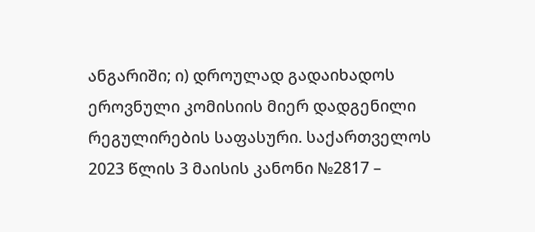ანგარიში; ი) დროულად გადაიხადოს ეროვნული კომისიის მიერ დადგენილი რეგულირების საფასური. საქართველოს 2023 წლის 3 მაისის კანონი №2817 –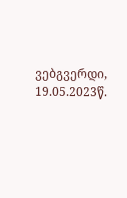ვებგვერდი, 19.05.2023წ.